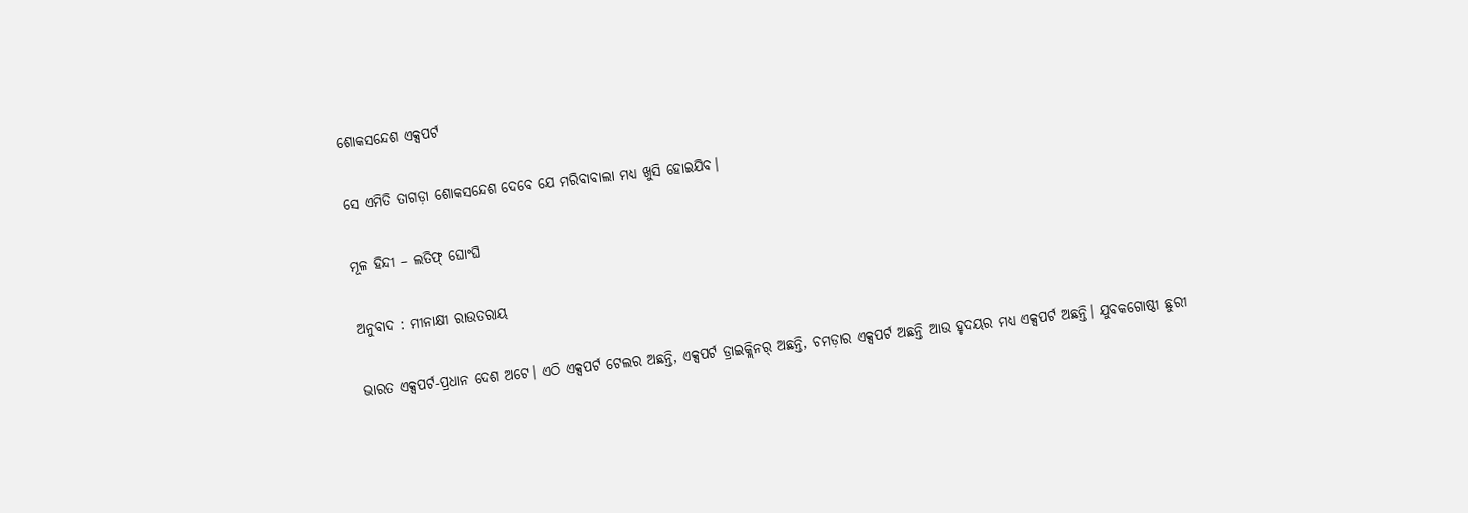ଶୋକସନ୍ଦେଶ ଏକ୍ସପର୍ଟ

ସେ ଏମିତି ତାଗଡ଼ା ଶୋକସନ୍ଦେଶ ଦେବେ ଯେ ମରିବାବାଲା ମଧ୍ୟ ଖୁସି ହୋଇଯିବ।

ମୂଳ ହିନ୍ଦୀ – ଲତିଫ୍‍ ଘୋଂଘି

ଅନୁବାଦ : ମୀନାକ୍ଷୀ ରାଉତରାୟ

ଭାରତ ଏକ୍ସପର୍ଟ-ପ୍ରଧାନ ଦେଶ ଅଟେ। ଏଠି ଏକ୍ସପର୍ଟ ଟେଲର ଅଛନ୍ତି, ଏକ୍ସପର୍ଟ ଡ୍ରାଇକ୍ଲିନର୍‍ ଅଛନ୍ତି, ଚମଡ଼ାର ଏକ୍ସପର୍ଟ ଅଛନ୍ତି ଆଉ ହୃଦୟର ମଧ୍ୟ ଏକ୍ସପର୍ଟ ଅଛନ୍ତି। ଯୁବକଗୋଷ୍ଠୀ ଛୁରୀ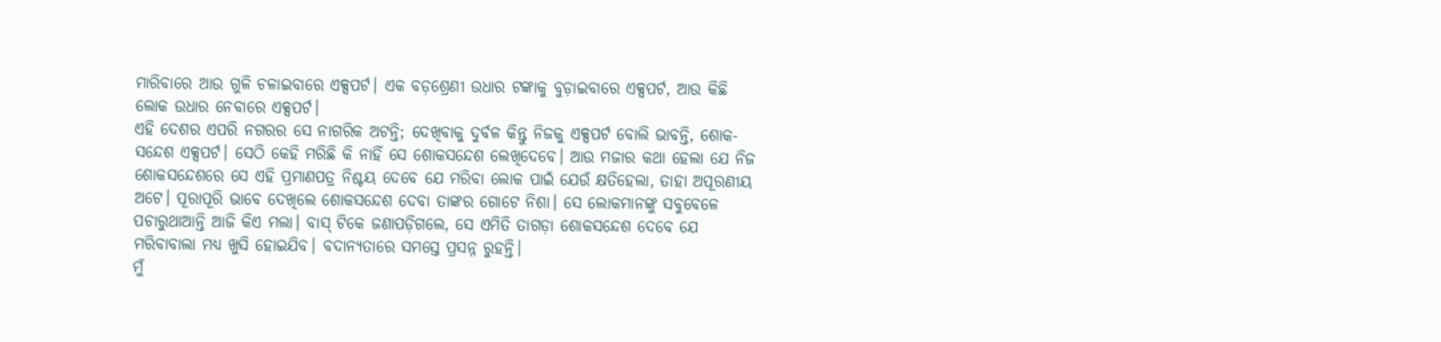ମାରିବାରେ ଆଉ ଗୁଳି ଚଳାଇବାରେ ଏକ୍ସପର୍ଟ। ଏକ ବଡ଼ଶ୍ରେଣୀ ଉଧାର ଟଙ୍କାକୁ ବୁଡ଼ାଇବାରେ ଏକ୍ସପର୍ଟ, ଆଉ କିଛି ଲୋକ ଉଧାର ନେବାରେ ଏକ୍ସପର୍ଟ।
ଏହି ଦେଶର ଏପରି ନଗରର ସେ ନାଗରିକ ଅଟନ୍ତି; ଦେଖିବାକୁ ଦୁର୍ବଳ କିନ୍ତୁ ନିଜକୁ ଏକ୍ସପର୍ଟ ବୋଲି ଭାବନ୍ତି, ଶୋକ-ସନ୍ଦେଶ ଏକ୍ସପର୍ଟ। ସେଠି କେହି ମରିଛି କି ନାହିଁ ସେ ଶୋକସନ୍ଦେଶ ଲେଖିଦେବେ। ଆଉ ମଜାର କଥା ହେଲା ଯେ ନିଜ ଶୋକସନ୍ଦେଶରେ ସେ ଏହି ପ୍ରମାଣପତ୍ର ନିଶ୍ଚୟ ଦେବେ ଯେ ମରିବା ଲୋକ ପାଇଁ ଯେଉଁ କ୍ଷତିହେଲା, ତାହା ଅପୂରଣୀୟ ଅଟେ। ପୂରାପୂରି ଭାବେ ଦେଖିଲେ ଶୋକସନ୍ଦେଶ ଦେବା ତାଙ୍କର ଗୋଟେ ନିଶା। ସେ ଲୋକମାନଙ୍କୁ ସବୁବେଳେ ପଚାରୁଥାଆନ୍ତି ଆଜି କିଏ ମଲା। ବାସ୍‍ ଟିକେ ଜଣାପଡ଼ିଗଲେ, ସେ ଏମିତି ତାଗଡ଼ା ଶୋକସନ୍ଦେଶ ଦେବେ ଯେ ମରିବାବାଲା ମଧ୍ୟ ଖୁସି ହୋଇଯିବ। ବଦାନ୍ୟତାରେ ସମସ୍ତେ ପ୍ରସନ୍ନ ରୁହନ୍ତି।
ମୁଁ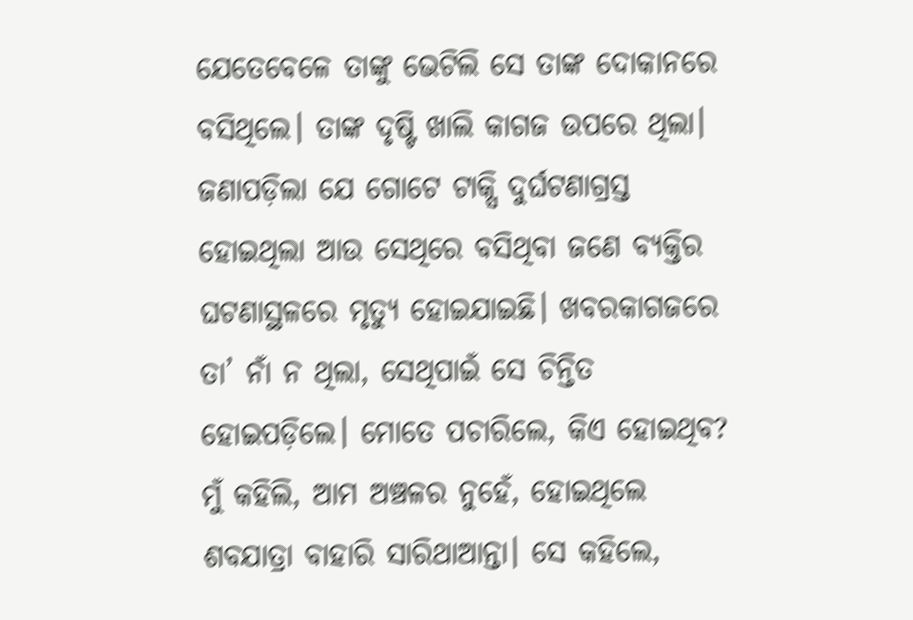ଯେତେବେଳେ ତାଙ୍କୁ ଭେଟିଲି ସେ ତାଙ୍କ ଦୋକାନରେ ବସିଥିଲେ। ତାଙ୍କ ଦୃଷ୍ଟି ଖାଲି କାଗଜ ଉପରେ ଥିଲା। ଜଣାପଡ଼ିଲା ଯେ ଗୋଟେ ଟାକ୍ସି ଦୁର୍ଘଟଣାଗ୍ରସ୍ତ ହୋଇଥିଲା ଆଉ ସେଥିରେ ବସିଥିବା ଜଣେ ବ୍ୟକ୍ତିର ଘଟଣାସ୍ଥଳରେ ମୃତ୍ୟୁ ହୋଇଯାଇଛି। ଖବରକାଗଜରେ ତା’ ନାଁ ନ ଥିଲା, ସେଥିପାଇଁ ସେ ଚିନ୍ତିତ ହୋଇପଡ଼ିଲେ। ମୋତେ ପଚାରିଲେ, କିଏ ହୋଇଥିବ? ମୁଁ କହିଲି, ଆମ ଅଞ୍ଚଳର ନୁହେଁ, ହୋଇଥିଲେ ଶବଯାତ୍ରା ବାହାରି ସାରିଥାଆନ୍ତା। ସେ କହିଲେ,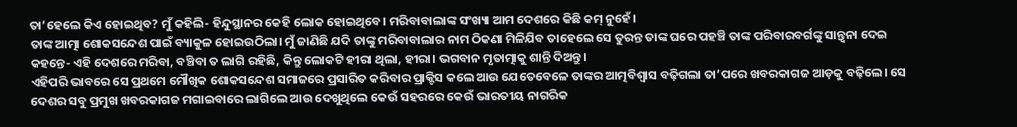ତା’ହେଲେ କିଏ ହୋଇଥିବ? ମୁଁ କହିଲି- ହିନ୍ଦୁସ୍ଥାନର କେହି ଲୋକ ହୋଇଥିବେ। ମରିବାବାଲାଙ୍କ ସଂଖ୍ୟା ଆମ ଦେଶରେ କିଛି କମ୍‍ ନୁହେଁ।
ତାଙ୍କ ଆତ୍ମା ଶୋକସନ୍ଦେଶ ପାଇଁ ବ୍ୟାକୁଳ ହୋଇଉଠିଲା। ମୁଁ ଜାଣିଛି ଯଦି ତାଙ୍କୁ ମରିବାବାଲାର ନାମ ଠିକଣା ମିଳିଯିବ ତାହେଲେ ସେ ତୁରନ୍ତ ତାଙ୍କ ଘରେ ପହଞ୍ଚି ତାଙ୍କ ପରିବାରବର୍ଗଙ୍କୁ ସାନ୍ତ୍ୱନା ଦେଇ କହନ୍ତେ- ଏହି ଦେଶରେ ମରିବା, ବଞ୍ଚିବା ତ ଲାଗି ରହିଛି, କିନ୍ତୁ ଲୋକଟି ହୀରା ଥିଲା, ହୀରା। ଭଗବାନ ମୃତାତ୍ମାକୁ ଶାନ୍ତି ଦିଅନ୍ତୁ।
ଏହିପରି ଭାବରେ ସେ ପ୍ରଥମେ ମୌଖିକ ଶୋକସନ୍ଦେଶ ସମାଜରେ ପ୍ରସାରିତ କରିବାର ପ୍ରାକ୍ଟିସ କଲେ ଆଉ ଯେତେବେଳେ ତାଙ୍କର ଆତ୍ମବିଶ୍ୱାସ ବଢ଼ିଗଲା ତା’ପରେ ଖବରକାଗଜ ଆଡ଼କୁ ବଢ଼ିଲେ। ସେ ଦେଶର ସବୁ ପ୍ରମୁଖ ଖବରକାଗଜ ମଗାଇବାରେ ଲାଗିଲେ ଆଉ ଦେଖୁଥିଲେ କେଉଁ ସହରରେ କେଉଁ ଭାରତୀୟ ନାଗରିକ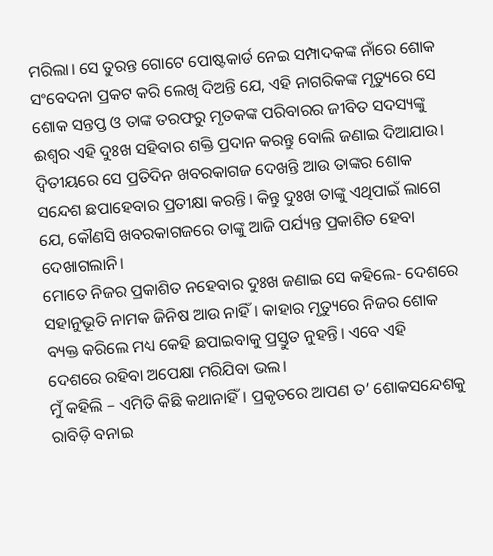ମରିଲା। ସେ ତୁରନ୍ତ ଗୋଟେ ପୋଷ୍ଟକାର୍ଡ ନେଇ ସମ୍ପାଦକଙ୍କ ନାଁରେ ଶୋକ ସଂବେଦନା ପ୍ରକଟ କରି ଲେଖି ଦିଅନ୍ତି ଯେ, ଏହି ନାଗରିକଙ୍କ ମୃତ୍ୟୁରେ ସେ ଶୋକ ସନ୍ତପ୍ତ ଓ ତାଙ୍କ ତରଫରୁ ମୃତକଙ୍କ ପରିବାରର ଜୀବିତ ସଦସ୍ୟଙ୍କୁ ଈଶ୍ୱର ଏହି ଦୁଃଖ ସହିବାର ଶକ୍ତି ପ୍ରଦାନ କରନ୍ତୁ ବୋଲି ଜଣାଇ ଦିଆଯାଉ। ଦ୍ୱିତୀୟରେ ସେ ପ୍ରତିଦିନ ଖବରକାଗଜ ଦେଖନ୍ତି ଆଉ ତାଙ୍କର ଶୋକ ସନ୍ଦେଶ ଛପାହେବାର ପ୍ରତୀକ୍ଷା କରନ୍ତି। କିନ୍ତୁ ଦୁଃଖ ତାଙ୍କୁ ଏଥିପାଇଁ ଲାଗେ ଯେ, କୌଣସି ଖବରକାଗଜରେ ତାଙ୍କୁ ଆଜି ପର୍ଯ୍ୟନ୍ତ ପ୍ରକାଶିତ ହେବା ଦେଖାଗଲାନି।
ମୋତେ ନିଜର ପ୍ରକାଶିତ ନହେବାର ଦୁଃଖ ଜଣାଇ ସେ କହିଲେ- ଦେଶରେ ସହାନୁଭୂତି ନାମକ ଜିନିଷ ଆଉ ନାହିଁ। କାହାର ମୃତ୍ୟୁରେ ନିଜର ଶୋକ ବ୍ୟକ୍ତ କରିଲେ ମଧ୍ୟ କେହି ଛପାଇବାକୁ ପ୍ରସ୍ତୁତ ନୁହନ୍ତି। ଏବେ ଏହି ଦେଶରେ ରହିବା ଅପେକ୍ଷା ମରିଯିବା ଭଲ।
ମୁଁ କହିଲି – ଏମିତି କିଛି କଥାନାହିଁ। ପ୍ରକୃତରେ ଆପଣ ତ’ ଶୋକସନ୍ଦେଶକୁ ରାବିଡ଼ି ବନାଇ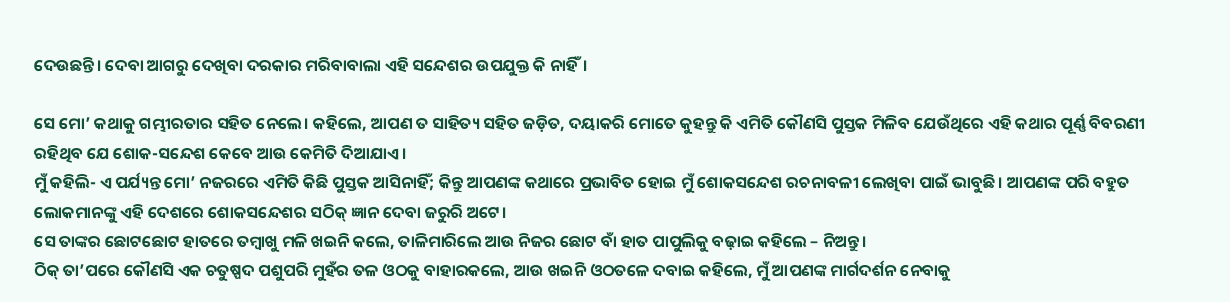ଦେଉଛନ୍ତି। ଦେବା ଆଗରୁ ଦେଖିବା ଦରକାର ମରିବାବାଲା ଏହି ସନ୍ଦେଶର ଉପଯୁକ୍ତ କି ନାହିଁ।

ସେ ମୋ’ କଥାକୁ ଗମ୍ଭୀରତାର ସହିତ ନେଲେ। କହିଲେ, ଆପଣ ତ ସାହିତ୍ୟ ସହିତ ଜଡ଼ିତ, ଦୟାକରି ମୋତେ କୁହନ୍ତୁ କି ଏମିତି କୌଣସି ପୁସ୍ତକ ମିଳିବ ଯେଉଁଥିରେ ଏହି କଥାର ପୂର୍ଣ୍ଣ ବିବରଣୀ ରହିଥିବ ଯେ ଶୋକ-ସନ୍ଦେଶ କେବେ ଆଉ କେମିତି ଦିଆଯାଏ।
ମୁଁ କହିଲି- ଏ ପର୍ଯ୍ୟନ୍ତ ମୋ’ ନଜରରେ ଏମିତି କିଛି ପୁସ୍ତକ ଆସିନାହିଁ; କିନ୍ତୁ ଆପଣଙ୍କ କଥାରେ ପ୍ରଭାବିତ ହୋଇ ମୁଁ ଶୋକସନ୍ଦେଶ ରଚନାବଳୀ ଲେଖିବା ପାଇଁ ଭାବୁଛି। ଆପଣଙ୍କ ପରି ବହୁତ ଲୋକମାନଙ୍କୁ ଏହି ଦେଶରେ ଶୋକସନ୍ଦେଶର ସଠିକ୍‍ ଜ୍ଞାନ ଦେବା ଜରୁରି ଅଟେ।
ସେ ତାଙ୍କର ଛୋଟଛୋଟ ହାତରେ ତମ୍ବାଖୁ ମଳି ଖଇନି କଲେ, ତାଳିମାରିଲେ ଆଉ ନିଜର ଛୋଟ ବାଁ ହାତ ପାପୁଲିକୁ ବଢ଼ାଇ କହିଲେ – ନିଅନ୍ତୁ।
ଠିକ୍‍ ତା’ପରେ କୌଣସି ଏକ ଚତୁଷ୍ପଦ ପଶୁପରି ମୁହଁର ତଳ ଓଠକୁ ବାହାରକଲେ, ଆଉ ଖଇନି ଓଠତଳେ ଦବାଇ କହିଲେ, ମୁଁ ଆପଣଙ୍କ ମାର୍ଗଦର୍ଶନ ନେବାକୁ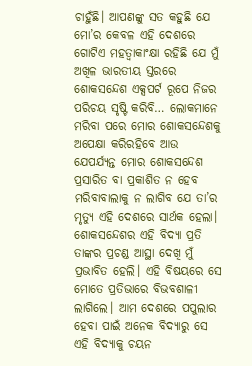ଚାହୁଁଛି। ଆପଣଙ୍କୁ ସତ କହୁଛି ଯେ ମୋ’ର କେବଳ ଏହି ଦେଶରେ ଗୋଟିଏ ମହତ୍ୱାକାଂକ୍ଷା ରହିଛି ଯେ ମୁଁ ଅଖିଳ ଭାରତୀୟ ସ୍ତରରେ ଶୋକସନ୍ଦେଶ ଏକ୍ସପର୍ଟ ରୂପେ ନିଜର ପରିଚୟ ସୃଷ୍ଟି କରିବି… ଲୋକମାନେ ମରିବା ପରେ ମୋର ଶୋକସନ୍ଦେଶକୁ ଅପେକ୍ଷା କରିରହିବେ ଆଉ ଯେପର୍ଯ୍ୟନ୍ତ ମୋର ଶୋକସନ୍ଦେଶ ପ୍ରସାରିତ ବା ପ୍ରକାଶିତ ନ ହେବ ମରିବାବାଲାକୁ ନ ଲାଗିବ ଯେ ତା’ର ମୃତ୍ୟୁ ଏହି ଦେଶରେ ସାର୍ଥକ ହେଲା।
ଶୋକସନ୍ଦେଶର ଏହି ବିଦ୍ୟା ପ୍ରତି ତାଙ୍କର ପ୍ରଚଣ୍ଡ ଆସ୍ଥା ଦେଖି ମୁଁ ପ୍ରଭାବିତ ହେଲି। ଏହି ବିଷୟରେ ସେ ମୋତେ ପ୍ରତିଭାରେ ବିଭବଶାଳୀ ଲାଗିଲେ। ଆମ ଦେଶରେ ପପୁଲାର ହେବା ପାଇଁ ଅନେକ ବିଦ୍ୟାରୁ ସେ ଏହି ବିଦ୍ୟାକୁ ଚୟନ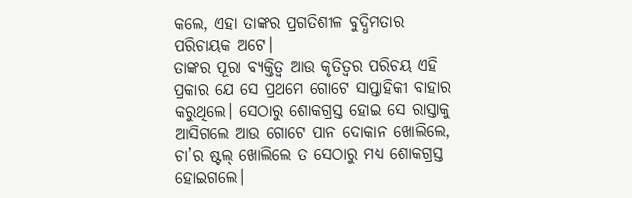କଲେ, ଏହା ତାଙ୍କର ପ୍ରଗତିଶୀଳ ବୁଦ୍ଧିମତାର ପରିଚାୟକ ଅଟେ।
ତାଙ୍କର ପୂରା ବ୍ୟକ୍ତିତ୍ୱ ଆଉ କୃତିତ୍ୱର ପରିଚୟ ଏହି ପ୍ରକାର ଯେ ସେ ପ୍ରଥମେ ଗୋଟେ ସାପ୍ତାହିକୀ ବାହାର କରୁଥିଲେ। ସେଠାରୁ ଶୋକଗ୍ରସ୍ତ ହୋଇ ସେ ରାସ୍ତାକୁ ଆସିଗଲେ ଆଉ ଗୋଟେ ପାନ ଦୋକାନ ଖୋଲିଲେ, ଚା’ର ଷ୍ଟଲ୍ ଖୋଲିଲେ ତ ସେଠାରୁ ମଧ୍ୟ ଶୋକଗ୍ରସ୍ତ ହୋଇଗଲେ।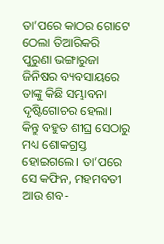ତା’ପରେ କାଠର ଗୋଟେ ଠେଲା ତିଆରିକରି ପୁରୁଣା ଭଙ୍ଗାରୁଜା ଜିନିଷର ବ୍ୟବସାୟରେ ତାଙ୍କୁ କିଛି ସମ୍ଭାବନା ଦୃଷ୍ଟିଗୋଚର ହେଲା। କିନ୍ତୁ ବହୁତ ଶୀଘ୍ର ସେଠାରୁ ମଧ୍ୟ ଶୋକଗ୍ରସ୍ତ ହୋଇଗଲେ। ତା’ପରେ ସେ କଫିନ, ମହମବତୀ ଆଉ ଶବ-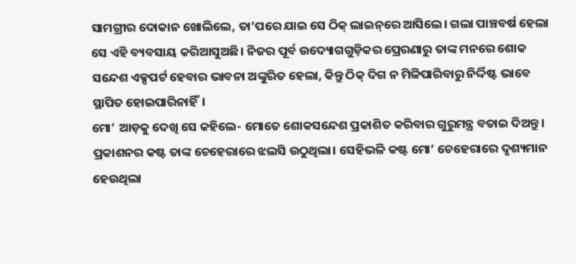ସାମଗ୍ରୀର ଦୋକାନ ଖୋଲିଲେ, ତା’ପରେ ଯାଇ ସେ ଠିକ୍‍ ଲାଇନ୍‌ରେ ଆସିଲେ। ଗଲା ପାଞ୍ଚବର୍ଷ ହେଲା ସେ ଏହି ବ୍ୟବସାୟ କରିଆସୁଅଛି। ନିଜର ପୂର୍ବ ଉଦ୍ୟୋଗଗୁଡ଼ିକର ପ୍ରେରଣାରୁ ତାଙ୍କ ମନରେ ଶୋକ ସନ୍ଦେଶ ଏକ୍ସପର୍ଟ ହେବାର ଭାବନା ଅଙ୍କୁରିତ ହେଲା, କିନ୍ତୁ ଠିକ୍‍ ଦିଗ ନ ମିଳିପାରିବାରୁ ନିର୍ଦ୍ଦିଷ୍ଟ ଭାବେ ସ୍ଥାପିତ ହୋଇପାରିନାହିଁ।
ମୋ’ ଆଡ଼କୁ ଦେଖି ସେ କହିଲେ- ମୋତେ ଶୋକସନ୍ଦେଶ ପ୍ରକାଶିତ କରିବାର ଗୁରୁମନ୍ତ୍ର ବତାଇ ଦିଅନ୍ତୁ।
ପ୍ରକାଶନର କଷ୍ଟ ତାଙ୍କ ଚେହେରାରେ ଝଲସି ଉଠୁଥିଲା। ସେହିଭଳି କଷ୍ଟ ମୋ’ ଚେହେରାରେ ଦୃଶ୍ୟମାନ ହେଉଥିଲା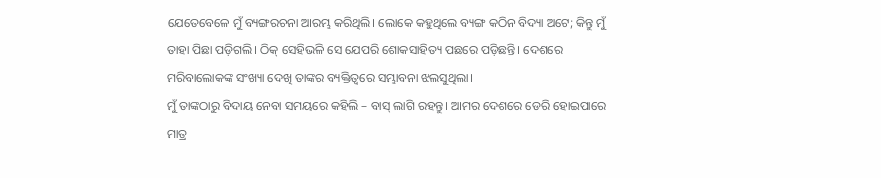ଯେତେବେଳେ ମୁଁ ବ୍ୟଙ୍ଗରଚନା ଆରମ୍ଭ କରିଥିଲି। ଲୋକେ କହୁଥିଲେ ବ୍ୟଙ୍ଗ କଠିନ ବିଦ୍ୟା ଅଟେ; କିନ୍ତୁ ମୁଁ ତାହା ପିଛା ପଡ଼ିଗଲି। ଠିକ୍‍ ସେହିଭଳି ସେ ଯେପରି ଶୋକସାହିତ୍ୟ ପଛରେ ପଡ଼ିଛନ୍ତି। ଦେଶରେ ମରିବାଲୋକଙ୍କ ସଂଖ୍ୟା ଦେଖି ତାଙ୍କର ବ୍ୟକ୍ତିତ୍ୱରେ ସମ୍ଭାବନା ଝଲସୁଥିଲା।
ମୁଁ ତାଙ୍କଠାରୁ ବିଦାୟ ନେବା ସମୟରେ କହିଲି – ବାସ୍‍ ଲାଗି ରହନ୍ତୁ। ଆମର ଦେଶରେ ଡେରି ହୋଇପାରେ ମାତ୍ର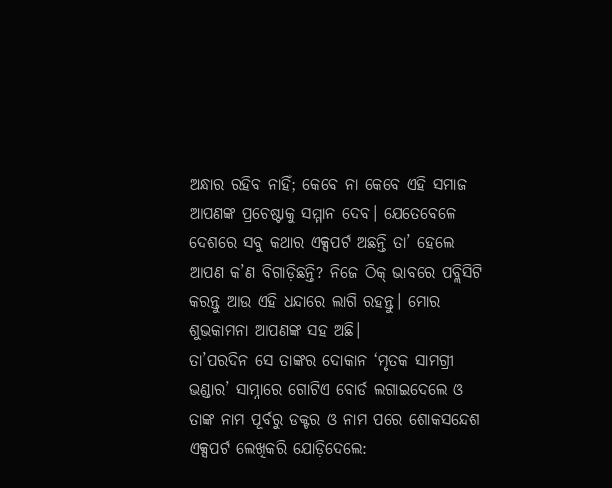ଅନ୍ଧାର ରହିବ ନାହିଁ; କେବେ ନା କେବେ ଏହି ସମାଜ ଆପଣଙ୍କ ପ୍ରଚେଷ୍ଟାକୁ ସମ୍ମାନ ଦେବ। ଯେତେବେଳେ ଦେଶରେ ସବୁ କଥାର ଏକ୍ସପର୍ଟ ଅଛନ୍ତି ତା’ ହେଲେ ଆପଣ କ’ଣ ବିଗାଡ଼ିଛନ୍ତି? ନିଜେ ଠିକ୍‍ ଭାବରେ ପବ୍ଲିସିଟି କରନ୍ତୁ ଆଉ ଏହି ଧନ୍ଦାରେ ଲାଗି ରହନ୍ତୁ। ମୋର ଶୁଭକାମନା ଆପଣଙ୍କ ସହ ଅଛି।
ତା’ପରଦିନ ସେ ତାଙ୍କର ଦୋକାନ ‘ମୃତକ ସାମଗ୍ରୀ ଭଣ୍ଡାର’ ସାମ୍ନାରେ ଗୋଟିଏ ବୋର୍ଡ ଲଗାଇଦେଲେ ଓ ତାଙ୍କ ନାମ ପୂର୍ବରୁ ଡକ୍ଟର ଓ ନାମ ପରେ ଶୋକସନ୍ଦେଶ ଏକ୍ସପର୍ଟ ଲେଖିକରି ଯୋଡ଼ିଦେଲେ: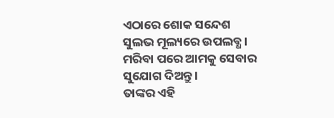ଏଠାରେ ଶୋକ ସନ୍ଦେଶ ସୁଲଭ ମୂଲ୍ୟରେ ଉପଲବ୍ଧ। ମରିବା ପରେ ଆମକୁ ସେବାର ସୁଯୋଗ ଦିଅନ୍ତୁ।
ତାଙ୍କର ଏହି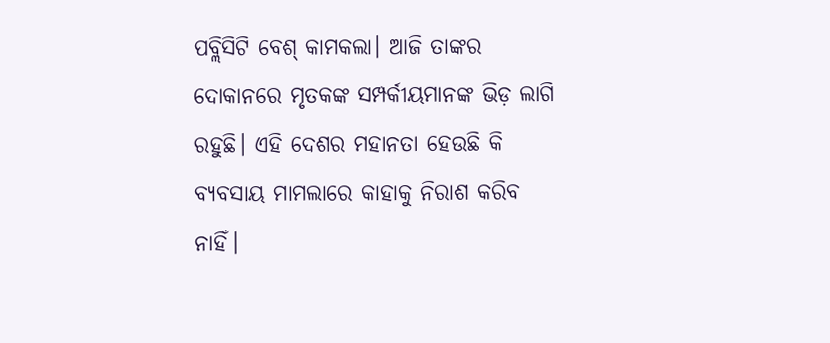ପବ୍ଲିସିଟି ବେଶ୍‍ କାମକଲା। ଆଜି ତାଙ୍କର ଦୋକାନରେ ମୃତକଙ୍କ ସମ୍ପର୍କୀୟମାନଙ୍କ ଭିଡ଼ ଲାଗି ରହୁଛି। ଏହି ଦେଶର ମହାନତା ହେଉଛି କି ବ୍ୟବସାୟ ମାମଲାରେ କାହାକୁ ନିରାଶ କରିବ ନାହିଁ।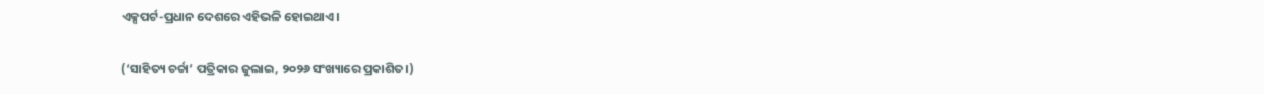ଏକ୍ସପର୍ଟ-ପ୍ରଧାନ ଦେଶରେ ଏହିଭଳି ହୋଇଥାଏ।

(‘ସାହିତ୍ୟ ଚର୍ଚ୍ଚା’ ପତ୍ରିକାର ଜୁଲାଇ, ୨୦୨୬ ସଂଖ୍ୟାରେ ପ୍ରକାଶିତ।)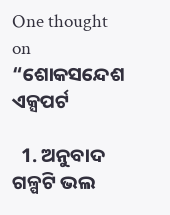One thought on “ଶୋକସନ୍ଦେଶ ଏକ୍ସପର୍ଟ

  1. ଅନୁବାଦ ଗଳ୍ପଟି ଭଲ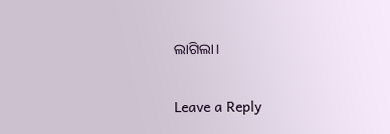ଲାଗିଲା।

Leave a Reply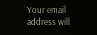Your email address will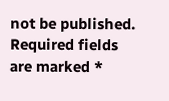not be published. Required fields are marked *